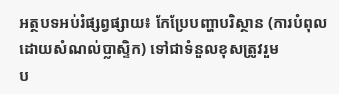អត្ថបទអប់រំផ្សព្វផ្សាយ៖ កែប្រែបញ្ហាបរិស្ថាន (ការបំពុលដោយសំណល់ប្លាស្ទិក) ទៅជាទំនួលខុសត្រូវរួម
ប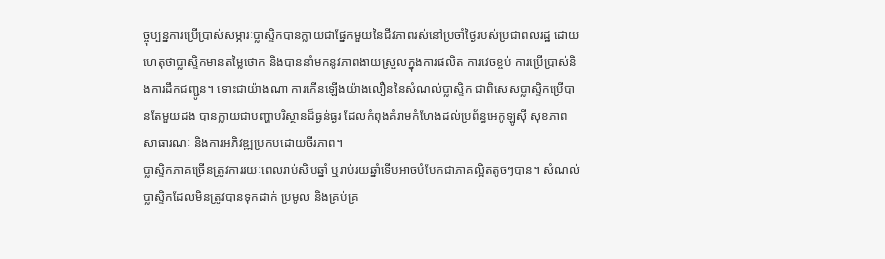ច្ចុប្បន្នការប្រើប្រាស់សម្ភារៈប្លាស្ទិកបានក្លាយជាផ្នែកមួយនៃជីវភាពរស់នៅប្រចាំថ្ងៃរបស់ប្រជាពលរដ្ឋ ដោយហេតុថាប្លាស្ទិកមានតម្លៃថោក និងបាននាំមកនូវភាពងាយស្រួលក្នុងការផលិត ការវេចខ្ចប់ ការប្រើប្រាស់និងការដឹកជញ្ជូន។ ទោះជាយ៉ាងណា ការកើនឡើងយ៉ាងលឿននៃសំណល់ប្លាស្ទិក ជាពិសេសប្លាស្ទិកប្រើបានតែមួយដង បានក្លាយជាបញ្ហាបរិស្ថានដ៏ធ្ងន់ធ្ងរ ដែលកំពុងគំរាមកំហែងដល់ប្រព័ន្ធអេកូឡូស៊ី សុខភាពសាធារណៈ និងការអភិវឌ្ឍប្រកបដោយចីរភាព។
ប្លាស្ទិកភាគច្រើនត្រូវការរយៈពេលរាប់សិបឆ្នាំ ឬរាប់រយឆ្នាំទើបអាចបំបែកជាភាគល្អិតតូចៗបាន។ សំណល់ប្លាស្ទិកដែលមិនត្រូវបានទុកដាក់ ប្រមូល និងគ្រប់គ្រ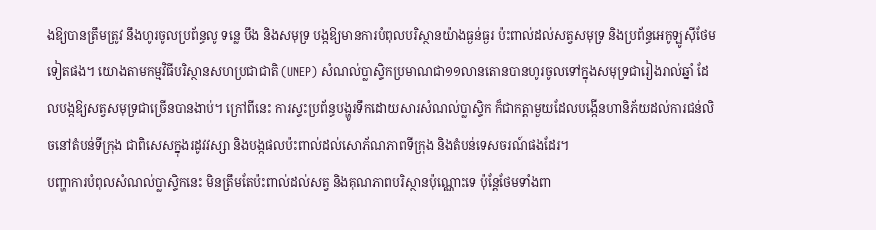ងឱ្យបានត្រឹមត្រូវ នឹងហូរចូលប្រព័ន្ធលូ ទន្លេ បឹង និងសមុទ្រ បង្កឱ្យមានការបំពុលបរិស្ថានយ៉ាងធ្ងន់ធ្ងរ ប៉ះពាល់ដល់សត្វសមុទ្រ និងប្រព័ន្ធអេកូឡូស៊ីថែមទៀតផង។ យោងតាមកម្មវិធីបរិស្ថានសហប្រជាជាតិ (UNEP) សំណល់ប្លាស្ទិកប្រមាណជា១១លានតោនបានហូរចូលទៅក្នុងសមុទ្រជារៀងរាល់ឆ្នាំ ដែលបង្កឱ្យសត្វសមុទ្រជាច្រើនបានងាប់។ ក្រៅពីនេះ ការស្ទះប្រព័ន្ធបង្ហូរទឹកដោយសារសំណល់ប្លាស្ទិក ក៏ជាកត្តាមួយដែលបង្កើនហានិភ័យដល់ការជន់លិចនៅតំបន់ទីក្រុង ជាពិសេសក្នុងរដូវវស្សា និងបង្កផលប៉ះពាល់ដល់សោភ័ណភាពទីក្រុង និងតំបន់ទេសចរណ៍ផងដែរ។
បញ្ហាការបំពុលសំណល់ប្លាស្ទិកនេះ មិនត្រឹមតែប៉ះពាល់ដល់សត្វ និងគុណភាពបរិស្ថានប៉ុណ្ណោះទេ ប៉ុន្តែថែមទាំងពា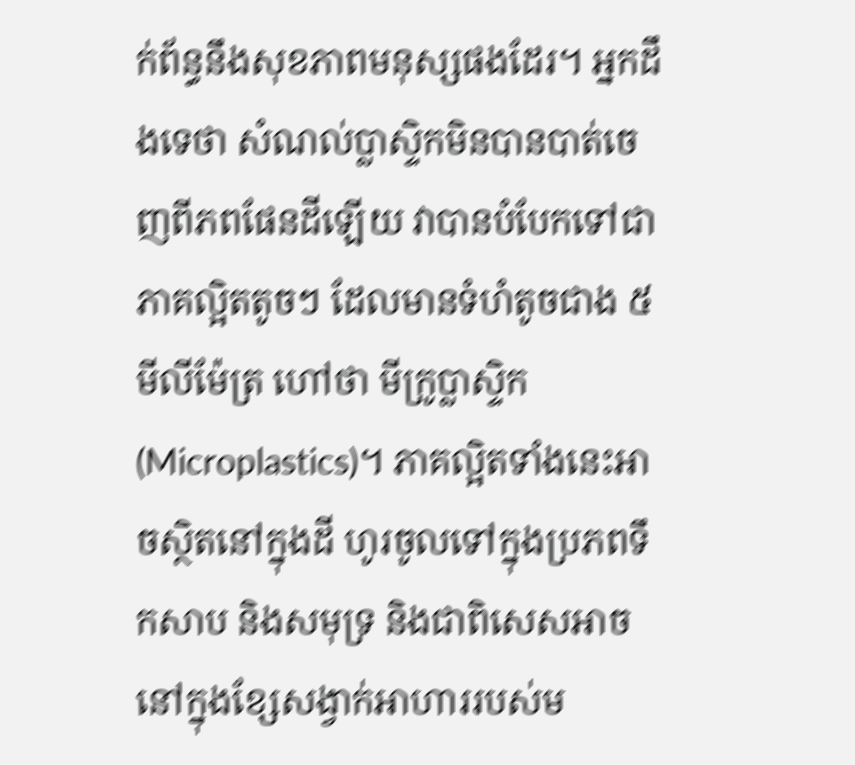ក់ព័ន្ធនឹងសុខភាពមនុស្សផងដែរ។ អ្នកដឹងទេថា សំណល់ប្លាស្ទិកមិនបានបាត់ចេញពីភពផែនដីឡើយ វាបានបំបែកទៅជាភាគល្អិតតូចៗ ដែលមានទំហំតូចជាង ៥មីលីម៉ែត្រ ហៅថា មីក្រូប្លាស្ទិក (Microplastics)។ ភាគល្អិតទាំងនេះអាចស្ថិតនៅក្នុងដី ហូរចូលទៅក្នុងប្រភពទឹកសាប និងសមុទ្រ និងជាពិសេសអាចនៅក្នុងខ្សែសង្វាក់អាហាររបស់ម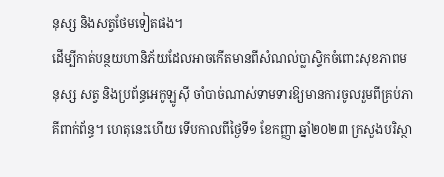នុស្ស និងសត្វថែមទៀតផង។
ដើម្បីកាត់បន្ថយហានិភ័យដែលអាចកើតមានពីសំណល់ប្លាស្ទិកចំពោះសុខភាពមនុស្ស សត្វ និងប្រព័ន្ធអេកូឡូស៊ី ចាំបាច់ណាស់ទាមទារឱ្យមានការចូលរួមពីគ្រប់ភាគីពាក់ព័ន្ធ។ ហេតុនេះហើយ ទើបកាលពីថ្ងៃទី១ ខែកញ្ញា ឆ្នាំ២០២៣ ក្រសួងបរិស្ថា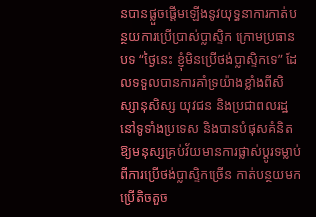នបានផ្លួចផ្ដើមឡើងនូវយុទ្ធនាការកាត់បន្ថយការប្រើប្រាស់ប្លាស្ទិក ក្រោមប្រធានបទ “ថ្ងៃនេះ ខ្ញុំមិនប្រើថង់ប្លាស្ទិកទេ” ដែលទទួលបានការគាំទ្រយ៉ាងខ្លាំងពីសិស្សានុសិស្ស យុវជន និងប្រជាពលរដ្ឋនៅទូទាំងប្រទេស និងបានបំផុសគំនិតឱ្យមនុស្សគ្រប់វ័យមានការផ្លាស់ប្ដូរទម្លាប់ពីការប្រើថង់ប្លាស្ទិកច្រើន កាត់បន្ថយមកប្រើតិចតួច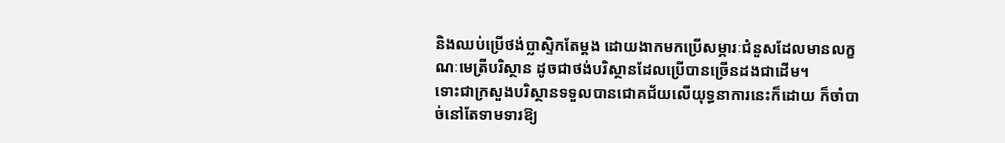និងឈប់ប្រើថង់ប្លាស្ទិកតែម្ដង ដោយងាកមកប្រើសម្ភារៈជំនួសដែលមានលក្ខណៈមេត្រីបរិស្ថាន ដូចជាថង់បរិស្ថានដែលប្រើបានច្រើនដងជាដើម។
ទោះជាក្រសួងបរិស្ថានទទួលបានជោគជ័យលើយុទ្ធនាការនេះក៏ដោយ ក៏ចាំបាច់នៅតែទាមទារឱ្យ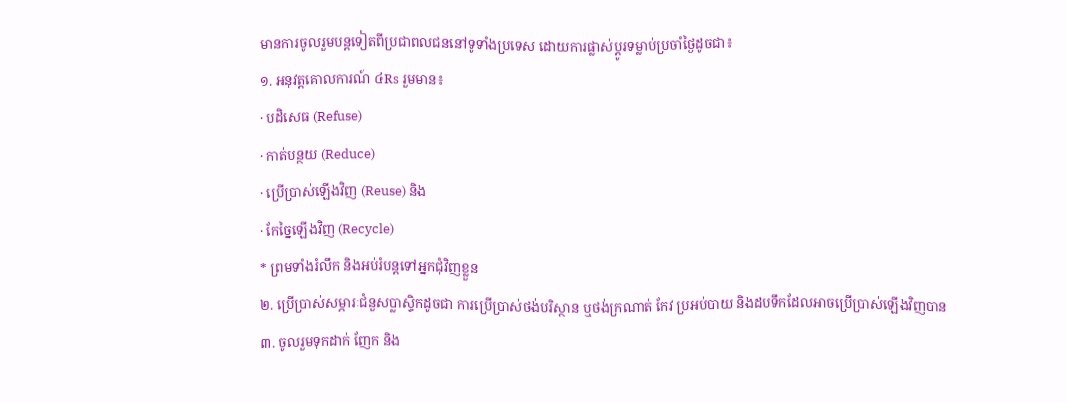មានការចូលរួមបន្តទៀតពីប្រជាពលជននៅទូទាំងប្រទេស ដោយការផ្លាស់ប្ដូរទម្លាប់ប្រចាំថ្ងៃដូចជា៖
១. អនុវត្តគោលការណ៍ ៤Rs រួមមាន៖
· បដិសេធ (Refuse)
· កាត់បន្ថយ (Reduce)
· ប្រើប្រាស់ឡើងវិញ (Reuse) និង
· កែច្នៃឡើងវិញ (Recycle)
* ព្រមទាំងរំលឹក និងអប់រំបន្តទៅអ្នកជុំវិញខ្លួន
២. ប្រើប្រាស់សម្ភារៈជំនួសប្លាស្ទិកដូចជា ការប្រើប្រាស់ថង់បរិស្ថាន ឬថង់ក្រណាត់ កែវ ប្រអប់បាយ និងដបទឹកដែលអាចប្រើប្រាស់ឡើងវិញបាន
៣. ចូលរួមទុកដាក់ ញែក និង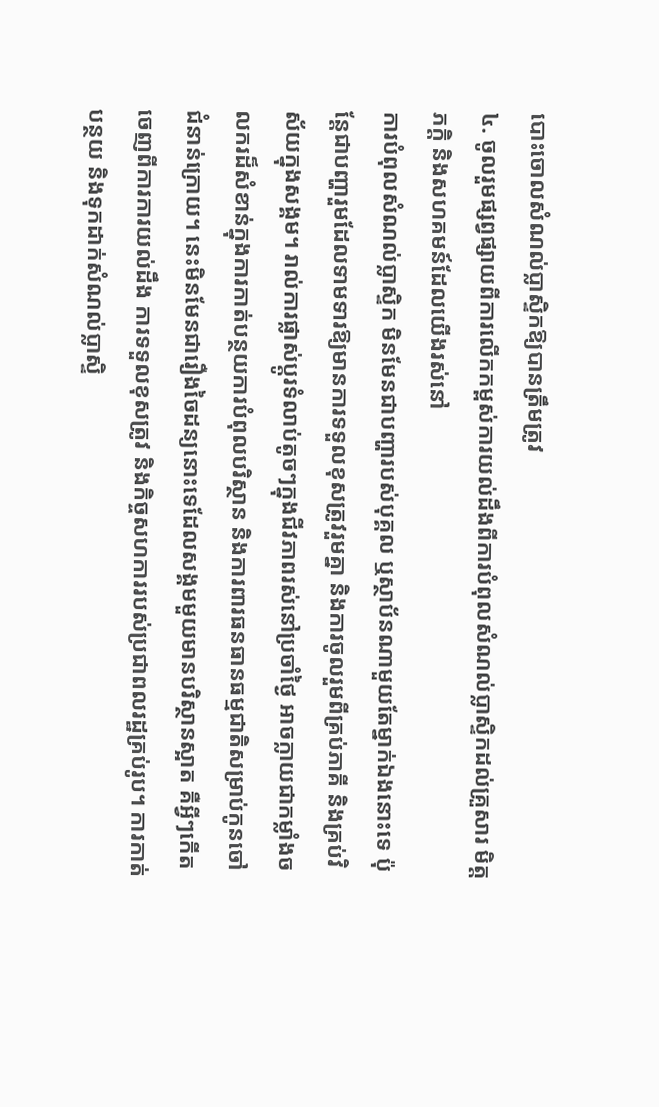បោះចោលសំណល់ប្លាស្ទិកឱ្យបានត្រឹមត្រូវ
៤. ចូលរួមផ្សព្វផ្សាយពីការលើកកម្ពស់ការយល់ដឹងពីការបំពុលសំណល់ប្លាស្ទិកដល់គ្រួសារ មិត្តភក្ដិ និងសហគមន៍ដែលយើងរស់នៅ
ការបំពុលសំណល់ប្លាស្ទិក មិនមែនជាបញ្ហារបស់បុគ្គល ឬស្ថាប័នណាមួយតែម្នាក់ឯងនោះទេ ប៉ុន្តែជាបញ្ហារួមដែលទាមទារឱ្យមានការទទួលខុសត្រូវរួមគ្នា និងការចូលរួមពីគ្រប់ភាគី និងគ្រប់វិស័យក្នុងសង្គម។ រាល់ការផ្លាស់ប្ដូរទំលាប់តូចៗក្នុងជីវភាពរស់នៅប្រចាំថ្ងៃ អាចក្លាយជាកម្លាំងចលករដ៏សំខាន់ក្នុងការកាត់បន្ថយការបំពុលបរិស្ថាន និងការពារធនធានធម្មជាតិសម្រាប់កូនចៅជំនាន់ក្រោយ។ នេះមិនមែនជារឿងចៃដន្យនោះទេដែលសង្គមមួយមានបរិស្ថានស្អាត គឺអ្វីៗកើតចេញពីការការយល់ដឹង ការទទួលខុសត្រូវ និងកិច្ចសហការរបស់ប្រជាពលរដ្ឋគ្រប់រូប។ ការកាត់បន្ថយ និងទុកដាក់សំណល់ប្លាស្ទិ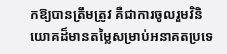កឱ្យបានត្រឹមត្រូវ គឺជាការចូលរួមវិនិយោគដ៏មានតម្លៃសម្រាប់អនាគតប្រទេ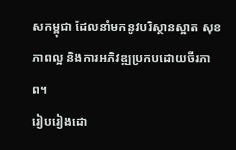សកម្ពុជា ដែលនាំមកនូវបរិស្ថានស្អាត សុខភាពល្អ និងការអភិវឌ្ឍប្រកបដោយចីរភាព។
រៀបរៀងដោ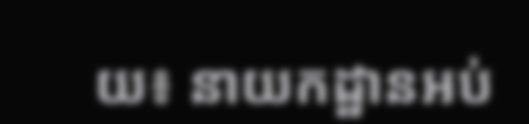យ៖ នាយកដ្ឋានអប់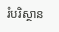រំបរិស្ថាន